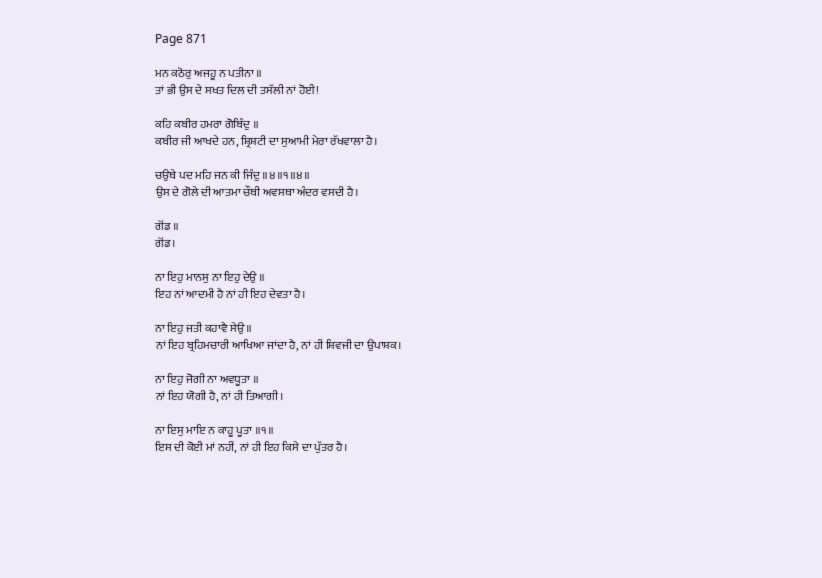Page 871

ਮਨ ਕਠੋਰੁ ਅਜਹੂ ਨ ਪਤੀਨਾ ॥
ਤਾਂ ਭੀ ਉਸ ਦੇ ਸਖਤ ਦਿਲ ਦੀ ਤਸੱਲੀ ਨਾਂ ਹੋਈ!

ਕਹਿ ਕਬੀਰ ਹਮਰਾ ਗੋਬਿੰਦੁ ॥
ਕਬੀਰ ਜੀ ਆਖਦੇ ਹਨ, ਸ਼੍ਰਿਸ਼ਟੀ ਦਾ ਸੁਆਮੀ ਮੇਰਾ ਰੱਖਵਾਲਾ ਹੈ।

ਚਉਥੇ ਪਦ ਮਹਿ ਜਨ ਕੀ ਜਿੰਦੁ ॥੪॥੧॥੪॥
ਉਸ ਦੇ ਗੋਲੇ ਦੀ ਆਤਮਾ ਚੌਥੀ ਅਵਸਥਾ ਅੰਦਰ ਵਸਦੀ ਹੈ।

ਗੋਂਡ ॥
ਗੋਂਡ।

ਨਾ ਇਹੁ ਮਾਨਸੁ ਨਾ ਇਹੁ ਦੇਉ ॥
ਇਹ ਨਾਂ ਆਦਮੀ ਹੈ ਨਾਂ ਹੀ ਇਹ ਦੇਵਤਾ ਹੈ।

ਨਾ ਇਹੁ ਜਤੀ ਕਹਾਵੈ ਸੇਉ ॥
ਨਾਂ ਇਹ ਬ੍ਰਹਿਮਚਾਰੀ ਆਖਿਆ ਜਾਂਦਾ ਹੈ, ਨਾਂ ਹੀ ਸ਼ਿਵਜੀ ਦਾ ਉਪਾਸ਼ਕ।

ਨਾ ਇਹੁ ਜੋਗੀ ਨਾ ਅਵਧੂਤਾ ॥
ਨਾਂ ਇਹ ਯੋਗੀ ਹੈ, ਨਾਂ ਹੀ ਤਿਆਗੀ।

ਨਾ ਇਸੁ ਮਾਇ ਨ ਕਾਹੂ ਪੂਤਾ ॥੧॥
ਇਸ ਦੀ ਕੋਈ ਮਾਂ ਨਹੀਂ, ਨਾਂ ਹੀ ਇਹ ਕਿਸੇ ਦਾ ਪੁੱਤਰ ਹੈ।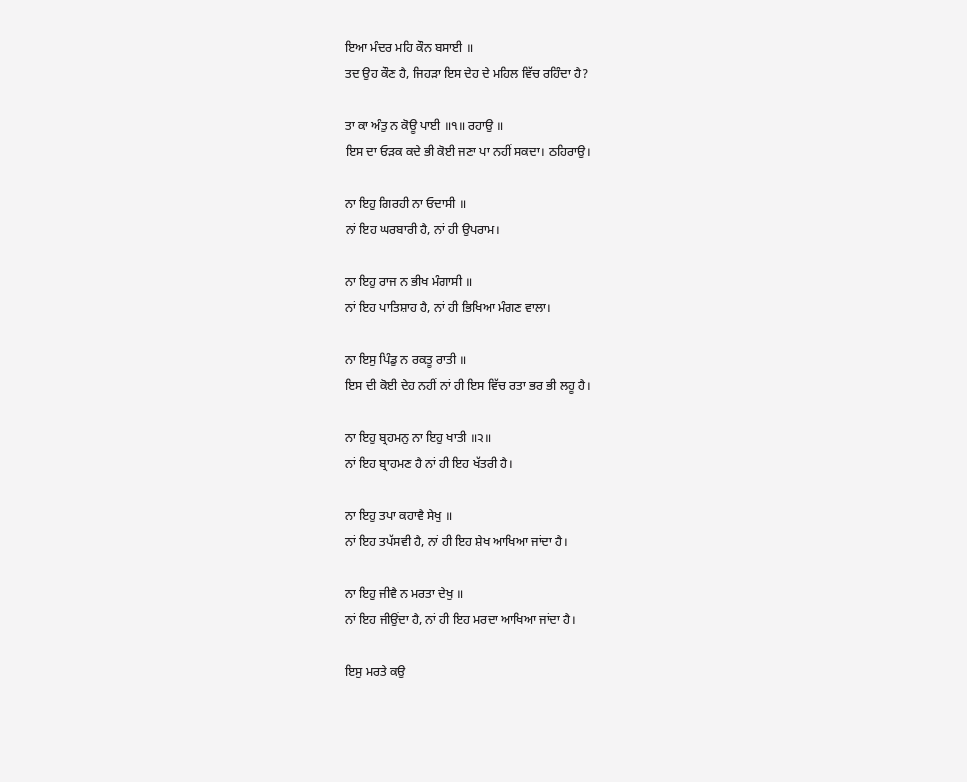ਇਆ ਮੰਦਰ ਮਹਿ ਕੌਨ ਬਸਾਈ ॥
ਤਦ ਉਹ ਕੌਣ ਹੈ, ਜਿਹੜਾ ਇਸ ਦੇਹ ਦੇ ਮਹਿਲ ਵਿੱਚ ਰਹਿੰਦਾ ਹੈ?

ਤਾ ਕਾ ਅੰਤੁ ਨ ਕੋਊ ਪਾਈ ॥੧॥ ਰਹਾਉ ॥
ਇਸ ਦਾ ਓੜਕ ਕਦੇ ਭੀ ਕੋਈ ਜਣਾ ਪਾ ਨਹੀਂ ਸਕਦਾ। ਠਹਿਰਾਉ।

ਨਾ ਇਹੁ ਗਿਰਹੀ ਨਾ ਓਦਾਸੀ ॥
ਨਾਂ ਇਹ ਘਰਬਾਰੀ ਹੈ, ਨਾਂ ਹੀ ਉਪਰਾਮ।

ਨਾ ਇਹੁ ਰਾਜ ਨ ਭੀਖ ਮੰਗਾਸੀ ॥
ਨਾਂ ਇਹ ਪਾਤਿਸ਼ਾਹ ਹੈ, ਨਾਂ ਹੀ ਭਿਖਿਆ ਮੰਗਣ ਵਾਲਾ।

ਨਾ ਇਸੁ ਪਿੰਡੁ ਨ ਰਕਤੂ ਰਾਤੀ ॥
ਇਸ ਦੀ ਕੋਈ ਦੇਹ ਨਹੀਂ ਨਾਂ ਹੀ ਇਸ ਵਿੱਚ ਰਤਾ ਭਰ ਭੀ ਲਹੂ ਹੈ।

ਨਾ ਇਹੁ ਬ੍ਰਹਮਨੁ ਨਾ ਇਹੁ ਖਾਤੀ ॥੨॥
ਨਾਂ ਇਹ ਬ੍ਰਾਹਮਣ ਹੈ ਨਾਂ ਹੀ ਇਹ ਖੱਤਰੀ ਹੈ।

ਨਾ ਇਹੁ ਤਪਾ ਕਹਾਵੈ ਸੇਖੁ ॥
ਨਾਂ ਇਹ ਤਪੱਸਵੀ ਹੈ, ਨਾਂ ਹੀ ਇਹ ਸ਼ੇਖ ਆਖਿਆ ਜਾਂਦਾ ਹੈ।

ਨਾ ਇਹੁ ਜੀਵੈ ਨ ਮਰਤਾ ਦੇਖੁ ॥
ਨਾਂ ਇਹ ਜੀਉਂਦਾ ਹੈ, ਨਾਂ ਹੀ ਇਹ ਮਰਦਾ ਆਖਿਆ ਜਾਂਦਾ ਹੈ।

ਇਸੁ ਮਰਤੇ ਕਉ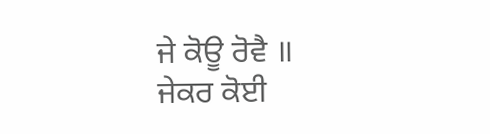ਜੇ ਕੋਊ ਰੋਵੈ ॥
ਜੇਕਰ ਕੋਈ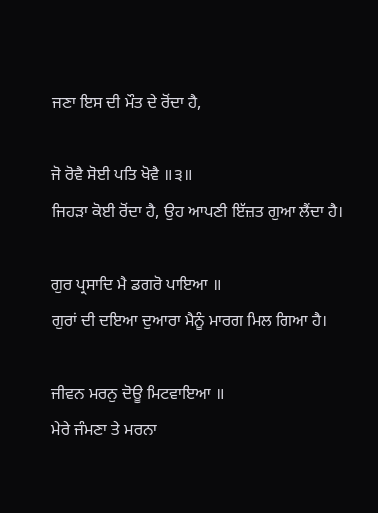ਜਣਾ ਇਸ ਦੀ ਮੌਤ ਦੇ ਰੋਂਦਾ ਹੈ,

ਜੋ ਰੋਵੈ ਸੋਈ ਪਤਿ ਖੋਵੈ ॥੩॥
ਜਿਹੜਾ ਕੋਈ ਰੋਂਦਾ ਹੈ, ਉਹ ਆਪਣੀ ਇੱਜ਼ਤ ਗੁਆ ਲੈਂਦਾ ਹੈ।

ਗੁਰ ਪ੍ਰਸਾਦਿ ਮੈ ਡਗਰੋ ਪਾਇਆ ॥
ਗੁਰਾਂ ਦੀ ਦਇਆ ਦੁਆਰਾ ਮੈਨੂੰ ਮਾਰਗ ਮਿਲ ਗਿਆ ਹੈ।

ਜੀਵਨ ਮਰਨੁ ਦੋਊ ਮਿਟਵਾਇਆ ॥
ਮੇਰੇ ਜੰਮਣਾ ਤੇ ਮਰਨਾ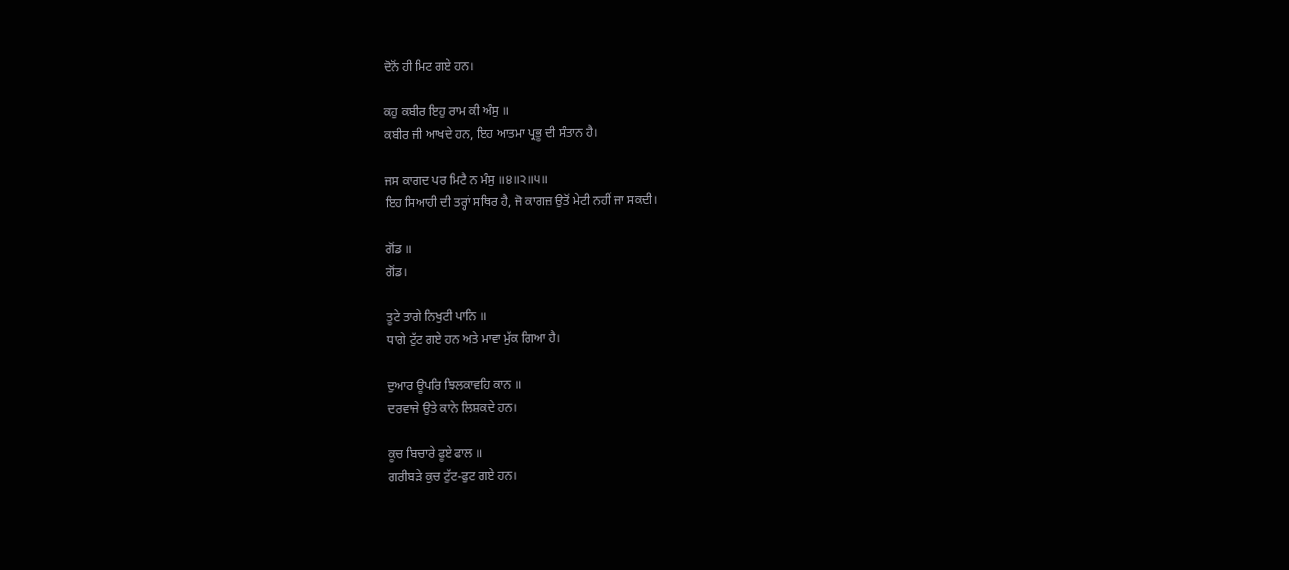ਦੋਨੋਂ ਹੀ ਮਿਟ ਗਏ ਹਨ।

ਕਹੁ ਕਬੀਰ ਇਹੁ ਰਾਮ ਕੀ ਅੰਸੁ ॥
ਕਬੀਰ ਜੀ ਆਖਦੇ ਹਨ, ਇਹ ਆਤਮਾ ਪ੍ਰਭੂ ਦੀ ਸੰਤਾਨ ਹੈ।

ਜਸ ਕਾਗਦ ਪਰ ਮਿਟੈ ਨ ਮੰਸੁ ॥੪॥੨॥੫॥
ਇਹ ਸਿਆਹੀ ਦੀ ਤਰ੍ਹਾਂ ਸਥਿਰ ਹੈ, ਜੋ ਕਾਗਜ਼ ਉਤੋਂ ਮੇਟੀ ਨਹੀਂ ਜਾ ਸਕਦੀ।

ਗੋਂਡ ॥
ਗੋਂਡ।

ਤੂਟੇ ਤਾਗੇ ਨਿਖੁਟੀ ਪਾਨਿ ॥
ਧਾਗੇ ਟੁੱਟ ਗਏ ਹਨ ਅਤੇ ਮਾਵਾ ਮੁੱਕ ਗਿਆ ਹੈ।

ਦੁਆਰ ਊਪਰਿ ਝਿਲਕਾਵਹਿ ਕਾਨ ॥
ਦਰਵਾਜੇ ਉਤੇ ਕਾਨੇ ਲਿਸ਼ਕਦੇ ਹਨ।

ਕੂਚ ਬਿਚਾਰੇ ਫੂਏ ਫਾਲ ॥
ਗਰੀਬੜੇ ਕੁਚ ਟੁੱਟ-ਫੁਟ ਗਏ ਹਨ।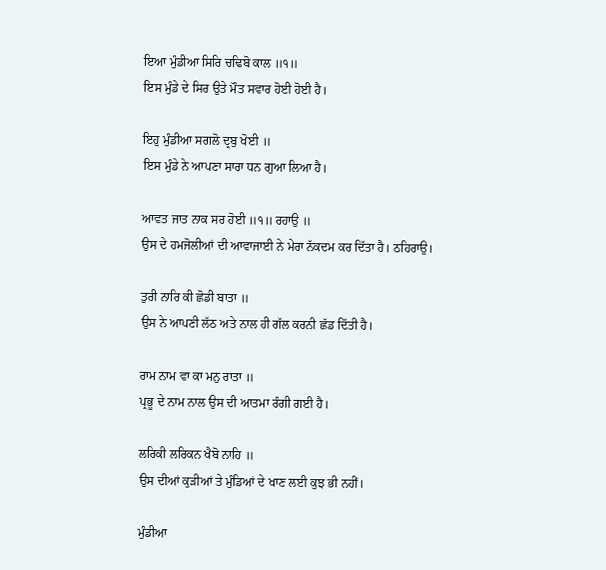ਇਆ ਮੁੰਡੀਆ ਸਿਰਿ ਚਢਿਬੋ ਕਾਲ ॥੧॥
ਇਸ ਮੁੰਡੇ ਦੇ ਸਿਰ ਉਤੇ ਮੌਤ ਸਵਾਰ ਹੋਈ ਹੋਈ ਹੈ।

ਇਹੁ ਮੁੰਡੀਆ ਸਗਲੋ ਦ੍ਰਬੁ ਖੋਈ ॥
ਇਸ ਮੁੰਡੇ ਨੇ ਆਪਣਾ ਸਾਰਾ ਧਨ ਗੁਆ ਲਿਆ ਹੈ।

ਆਵਤ ਜਾਤ ਨਾਕ ਸਰ ਹੋਈ ॥੧॥ ਰਹਾਉ ॥
ਉਸ ਦੇ ਹਮਜੋਲੀਆਂ ਦੀ ਆਵਾਜਾਈ ਨੇ ਮੇਰਾ ਨੱਕਦਮ ਕਰ ਦਿੱਤਾ ਹੈ। ਠਹਿਰਾਉ।

ਤੁਰੀ ਨਾਰਿ ਕੀ ਛੋਡੀ ਬਾਤਾ ॥
ਉਸ ਨੇ ਆਪਣੀ ਲੱਠ ਅਤੇ ਨਾਲ ਹੀ ਗੱਲ ਕਰਨੀ ਛੱਡ ਦਿੱਤੀ ਹੈ।

ਰਾਮ ਨਾਮ ਵਾ ਕਾ ਮਨੁ ਰਾਤਾ ॥
ਪ੍ਰਭੂ ਦੇ ਨਾਮ ਨਾਲ ਉਸ ਦੀ ਆਤਮਾ ਰੰਗੀ ਗਈ ਹੈ।

ਲਰਿਕੀ ਲਰਿਕਨ ਖੈਬੋ ਨਾਹਿ ॥
ਉਸ ਦੀਆਂ ਕੁੜੀਆਂ ਤੇ ਮੁੰਡਿਆਂ ਦੇ ਖਾਣ ਲਈ ਕੁਝ ਭੀ ਨਹੀਂ।

ਮੁੰਡੀਆ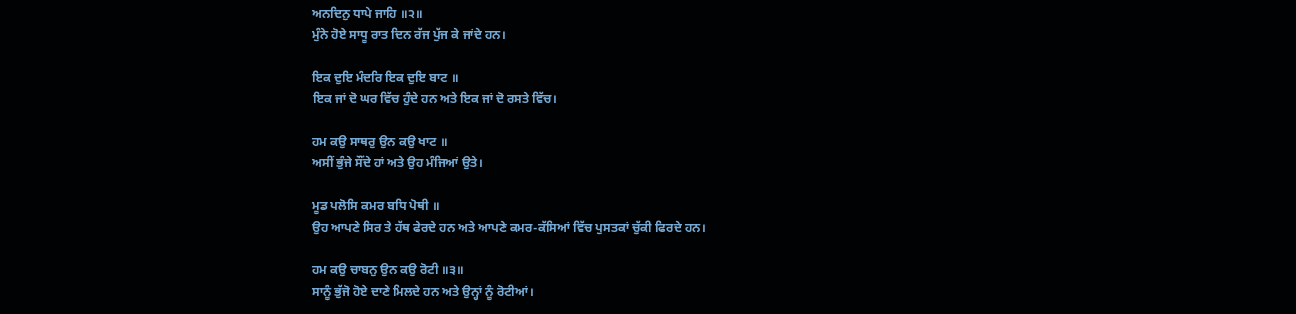ਅਨਦਿਨੁ ਧਾਪੇ ਜਾਹਿ ॥੨॥
ਮੁੰਨੇ ਹੋਏ ਸਾਧੂ ਰਾਤ ਦਿਨ ਰੱਜ ਪੁੱਜ ਕੇ ਜਾਂਦੇ ਹਨ।

ਇਕ ਦੁਇ ਮੰਦਰਿ ਇਕ ਦੁਇ ਬਾਟ ॥
ਇਕ ਜਾਂ ਦੋ ਘਰ ਵਿੱਚ ਹੁੰਦੇ ਹਨ ਅਤੇ ਇਕ ਜਾਂ ਦੋ ਰਸਤੇ ਵਿੱਚ।

ਹਮ ਕਉ ਸਾਥਰੁ ਉਨ ਕਉ ਖਾਟ ॥
ਅਸੀਂ ਭੁੰਜੇ ਸੌਂਦੇ ਹਾਂ ਅਤੇ ਉਹ ਮੰਜਿਆਂ ਉਤੇ।

ਮੂਡ ਪਲੋਸਿ ਕਮਰ ਬਧਿ ਪੋਥੀ ॥
ਉਹ ਆਪਣੇ ਸਿਰ ਤੇ ਹੱਥ ਫੇਰਦੇ ਹਨ ਅਤੇ ਆਪਣੇ ਕਮਰ-ਕੱਸਿਆਂ ਵਿੱਚ ਪੁਸਤਕਾਂ ਚੁੱਕੀ ਫਿਰਦੇ ਹਨ।

ਹਮ ਕਉ ਚਾਬਨੁ ਉਨ ਕਉ ਰੋਟੀ ॥੩॥
ਸਾਨੂੰ ਭੁੱਜੋ ਹੋਏ ਦਾਣੇ ਮਿਲਦੇ ਹਨ ਅਤੇ ਉਨ੍ਹਾਂ ਨੂੰ ਰੋਟੀਆਂ।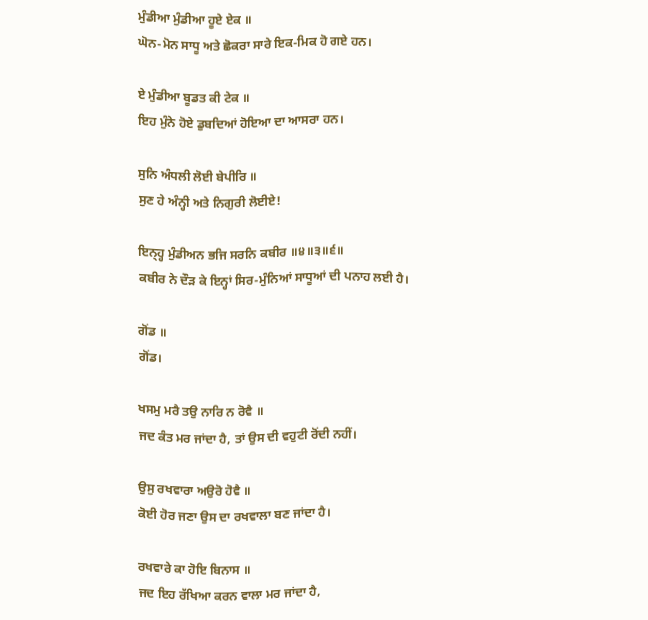ਮੁੰਡੀਆ ਮੁੰਡੀਆ ਹੂਏ ਏਕ ॥
ਘੋਨ-ਮੋਨ ਸਾਧੂ ਅਤੇ ਛੋਕਰਾ ਸਾਰੇ ਇਕ-ਮਿਕ ਹੋ ਗਏ ਹਨ।

ਏ ਮੁੰਡੀਆ ਬੂਡਤ ਕੀ ਟੇਕ ॥
ਇਹ ਮੁੰਨੇ ਹੋਏ ਡੁਬਦਿਆਂ ਹੋਇਆ ਦਾ ਆਸਰਾ ਹਨ।

ਸੁਨਿ ਅੰਧਲੀ ਲੋਈ ਬੇਪੀਰਿ ॥
ਸੁਣ ਹੇ ਅੰਨ੍ਹੀ ਅਤੇ ਨਿਗੁਰੀ ਲੋਈਏ!

ਇਨ੍ਹ੍ਹ ਮੁੰਡੀਅਨ ਭਜਿ ਸਰਨਿ ਕਬੀਰ ॥੪॥੩॥੬॥
ਕਬੀਰ ਨੇ ਦੌੜ ਕੇ ਇਨ੍ਹਾਂ ਸਿਰ-ਮੁੰਨਿਆਂ ਸਾਧੂਆਂ ਦੀ ਪਨਾਹ ਲਈ ਹੈ।

ਗੋਂਡ ॥
ਗੋਂਡ।

ਖਸਮੁ ਮਰੈ ਤਉ ਨਾਰਿ ਨ ਰੋਵੈ ॥
ਜਦ ਕੰਤ ਮਰ ਜਾਂਦਾ ਹੈ, ਤਾਂ ਉਸ ਦੀ ਵਹੁਟੀ ਰੋਂਦੀ ਨਹੀਂ।

ਉਸੁ ਰਖਵਾਰਾ ਅਉਰੋ ਹੋਵੈ ॥
ਕੋਈ ਹੋਰ ਜਣਾ ਉਸ ਦਾ ਰਖਵਾਲਾ ਬਣ ਜਾਂਦਾ ਹੈ।

ਰਖਵਾਰੇ ਕਾ ਹੋਇ ਬਿਨਾਸ ॥
ਜਦ ਇਹ ਰੱਖਿਆ ਕਰਨ ਵਾਲਾ ਮਰ ਜਾਂਦਾ ਹੈ,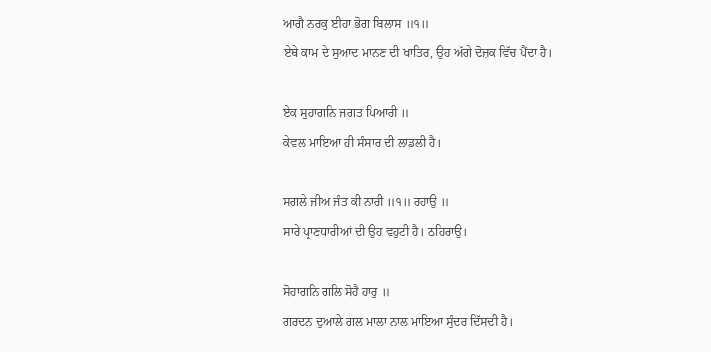ਆਗੈ ਨਰਕੁ ਈਹਾ ਭੋਗ ਬਿਲਾਸ ॥੧॥
ਏਥੇ ਕਾਮ ਦੇ ਸੁਆਦ ਮਾਨਣ ਦੀ ਖਾਤਿਰ, ਉਹ ਅੱਗੇ ਦੋਜ਼ਕ ਵਿੱਚ ਪੈਂਦਾ ਹੈ।

ਏਕ ਸੁਹਾਗਨਿ ਜਗਤ ਪਿਆਰੀ ॥
ਕੇਵਲ ਮਾਇਆ ਹੀ ਸੰਸਾਰ ਦੀ ਲਾਡਲੀ ਹੈ।

ਸਗਲੇ ਜੀਅ ਜੰਤ ਕੀ ਨਾਰੀ ॥੧॥ ਰਹਾਉ ॥
ਸਾਰੇ ਪ੍ਰਾਣਧਾਰੀਆਂ ਦੀ ਉਹ ਵਹੁਟੀ ਹੈ। ਠਹਿਰਾਉ।

ਸੋਹਾਗਨਿ ਗਲਿ ਸੋਹੈ ਹਾਰੁ ॥
ਗਰਦਨ ਦੁਆਲੇ ਗਲ ਮਾਲਾ ਨਾਲ ਮਾਇਆ ਸੁੰਦਰ ਦਿੱਸਦੀ ਹੈ।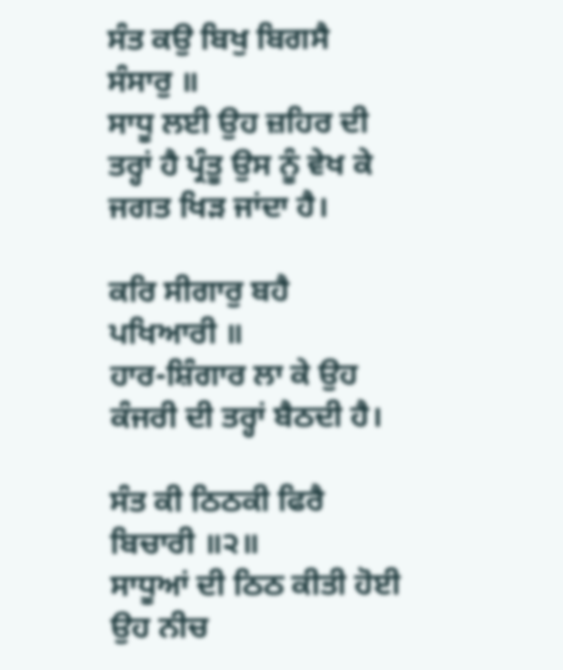ਸੰਤ ਕਉ ਬਿਖੁ ਬਿਗਸੈ ਸੰਸਾਰੁ ॥
ਸਾਧੂ ਲਈ ਉਹ ਜ਼ਹਿਰ ਦੀ ਤਰ੍ਹਾਂ ਹੈ ਪ੍ਰੰਤੂ ਉਸ ਨੂੰ ਵੇਖ ਕੇ ਜਗਤ ਖਿੜ ਜਾਂਦਾ ਹੈ।

ਕਰਿ ਸੀਗਾਰੁ ਬਹੈ ਪਖਿਆਰੀ ॥
ਹਾਰ-ਸ਼ਿੰਗਾਰ ਲਾ ਕੇ ਉਹ ਕੰਜਰੀ ਦੀ ਤਰ੍ਹਾਂ ਬੈਠਦੀ ਹੈ।

ਸੰਤ ਕੀ ਠਿਠਕੀ ਫਿਰੈ ਬਿਚਾਰੀ ॥੨॥
ਸਾਧੂਆਂ ਦੀ ਠਿਠ ਕੀਤੀ ਹੋਈ ਉਹ ਨੀਚ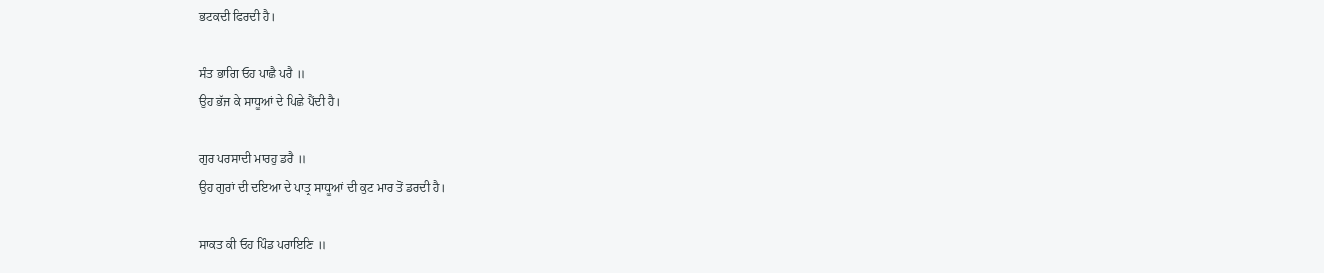ਭਟਕਦੀ ਫਿਰਦੀ ਹੈ।

ਸੰਤ ਭਾਗਿ ਓਹ ਪਾਛੈ ਪਰੈ ॥
ਉਹ ਭੱਜ ਕੇ ਸਾਧੂਆਂ ਦੇ ਪਿਛੇ ਪੈਂਦੀ ਹੈ।

ਗੁਰ ਪਰਸਾਦੀ ਮਾਰਹੁ ਡਰੈ ॥
ਉਹ ਗੁਰਾਂ ਦੀ ਦਇਆ ਦੇ ਪਾਤ੍ਰ ਸਾਧੂਆਂ ਦੀ ਕੁਟ ਮਾਰ ਤੋਂ ਡਰਦੀ ਹੈ।

ਸਾਕਤ ਕੀ ਓਹ ਪਿੰਡ ਪਰਾਇਣਿ ॥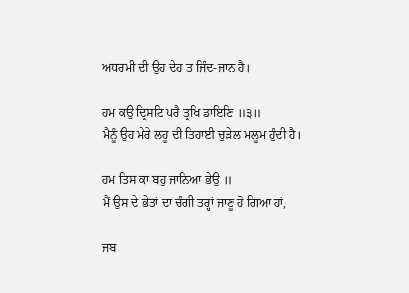ਅਧਰਮੀ ਦੀ ਉਹ ਦੇਹ ਤ ਜਿੰਦ-ਜਾਨ ਹੈ।

ਹਮ ਕਉ ਦ੍ਰਿਸਟਿ ਪਰੈ ਤ੍ਰਖਿ ਡਾਇਣਿ ॥੩॥
ਮੈਨੂੰ ਉਹ ਮੇਰੇ ਲਹੂ ਦੀ ਤਿਹਾਈ ਚੁੜੇਲ ਮਲੂਮ ਹੁੰਦੀ ਹੈ।

ਹਮ ਤਿਸ ਕਾ ਬਹੁ ਜਾਨਿਆ ਭੇਉ ॥
ਮੈਂ ਉਸ ਦੇ ਭੇਤਾਂ ਦਾ ਚੰਗੀ ਤਰ੍ਹਾਂ ਜਾਣੂ ਹੋ ਗਿਆ ਹਾਂ,

ਜਬ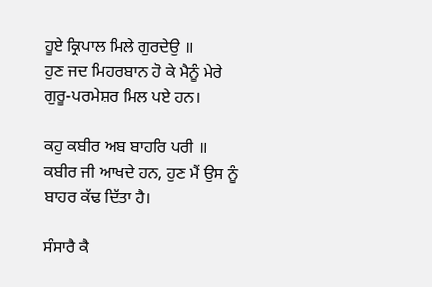ਹੂਏ ਕ੍ਰਿਪਾਲ ਮਿਲੇ ਗੁਰਦੇਉ ॥
ਹੁਣ ਜਦ ਮਿਹਰਬਾਨ ਹੋ ਕੇ ਮੈਨੂੰ ਮੇਰੇ ਗੁਰੂ-ਪਰਮੇਸ਼ਰ ਮਿਲ ਪਏ ਹਨ।

ਕਹੁ ਕਬੀਰ ਅਬ ਬਾਹਰਿ ਪਰੀ ॥
ਕਬੀਰ ਜੀ ਆਖਦੇ ਹਨ, ਹੁਣ ਮੈਂ ਉਸ ਨੂੰ ਬਾਹਰ ਕੱਢ ਦਿੱਤਾ ਹੈ।

ਸੰਸਾਰੈ ਕੈ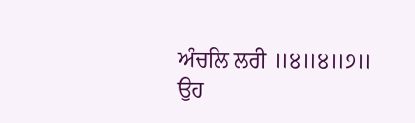ਅੰਚਲਿ ਲਰੀ ॥੪॥੪॥੭॥
ਉਹ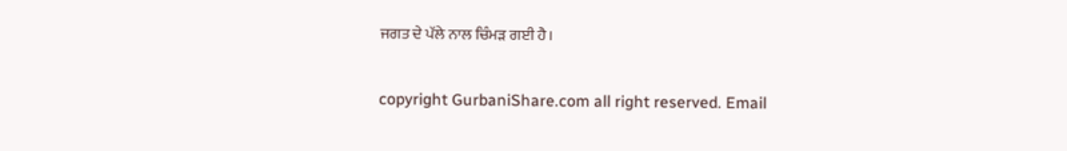ਜਗਤ ਦੇ ਪੱਲੇ ਨਾਲ ਚਿੰਮੜ ਗਈ ਹੈ।

copyright GurbaniShare.com all right reserved. Email